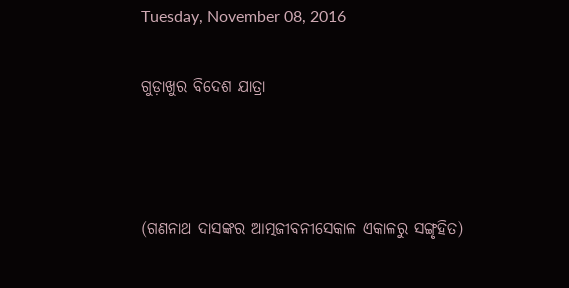Tuesday, November 08, 2016

ଗୁଡ଼ାଖୁର ବିଦେଶ ଯାତ୍ରା



(ଗଣନାଥ ଦାସଙ୍କର ଆତ୍ମଜୀବନୀସେକାଳ ଏକାଳରୁ ସଙ୍ଗୃହିତ)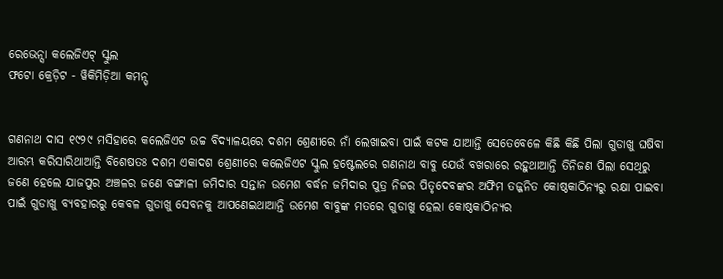ରେଭେନ୍ସା କଲେଜିଏଟ୍ ସ୍କୁଲ
ଫଟୋ କ୍ରେଡ଼ିଟ - ୱିକିମିଡ଼ିଆ କମନ୍ସ୍


ଗଣନାଥ ଦାସ ୧୯୨୯ ମସିହାରେ କଲେଜିଏଟ ଉଚ୍ଚ ବିଦ୍ୟାଳୟରେ ଦଶମ ଶ୍ରେଣୀରେ ନାଁ ଲେଖାଇବା ପାଇଁ କଟକ ଯାଆନ୍ତି ସେତେବେଳେ କିଛି କିଛି ପିଲା ଗୁଡାଖୁ ଘଷିବା ଆରମ୍ଭ କରିସାରିଥାଆନ୍ତି ବିଶେଷତଃ ଦଶମ ଏକାଦଶ ଶ୍ରେଣୀରେ କଲେଜିଏଟ ସ୍କୁଲ ହଷ୍ଟେଲରେ ଗଣନାଥ ବାବୁ ଯେଉଁ ବଖରାରେ ରହୁଥାଆନ୍ତି ତିନିଜଣ ପିଲା ସେଥିରୁ ଜଣେ ହେଲେ ଯାଜପୁର ଅଞ୍ଚଳର ଜଣେ ବଙ୍ଗାଳୀ ଜମିଦାର ସନ୍ତାନ ଉମେଶ ବର୍ଦ୍ଧନ ଜମିଦାର ପୁତ୍ର ନିଜର ପିତୃଦେବଙ୍କର ଅଫିମ ତଜ୍ଜନିତ କୋଷ୍ଠକାଠିନ୍ୟରୁ ରକ୍ଷା ପାଇବା ପାଇଁ ଗୁଡାଖୁ ବ୍ୟବହାରରୁ କେବଳ ଗୁଡାଖୁ ସେବନକୁ ଆପଣେଇଥାଆନ୍ତି ଉମେଶ ବାବୁଙ୍କ ମତରେ ଗୁଡାଖୁ ହେଲା କୋଷ୍ଠକାଠିନ୍ୟର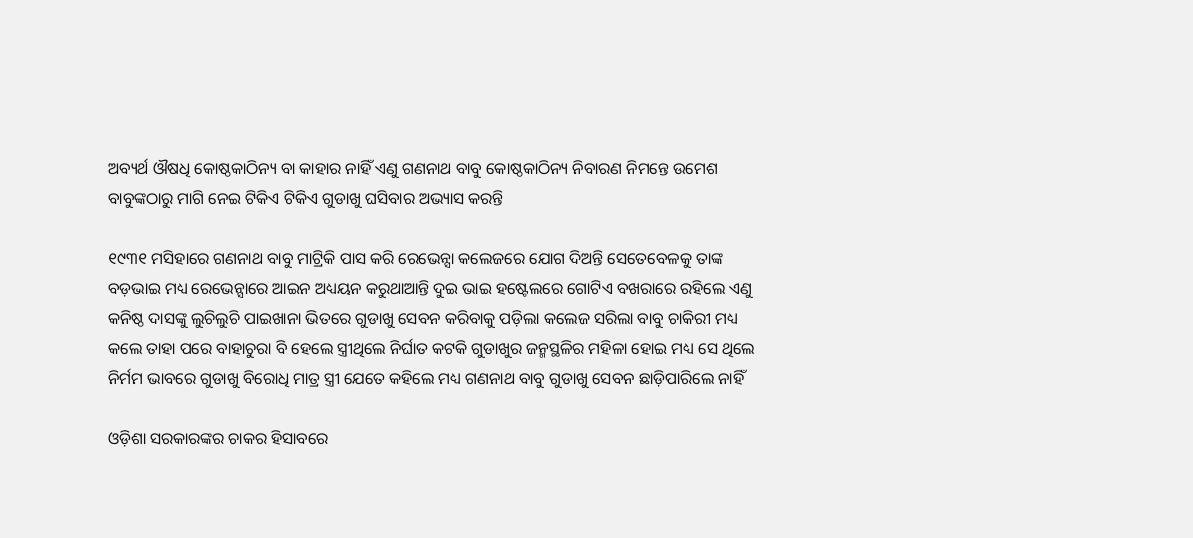ଅବ୍ୟର୍ଥ ଔଷଧି କୋଷ୍ଠକାଠିନ୍ୟ ବା କାହାର ନାହିଁ ଏଣୁ ଗଣନାଥ ବାବୁ କୋଷ୍ଠକାଠିନ୍ୟ ନିବାରଣ ନିମନ୍ତେ ଉମେଶ ବାବୁଙ୍କଠାରୁ ମାଗି ନେଇ ଟିକିଏ ଟିକିଏ ଗୁଡାଖୁ ଘସିବାର ଅଭ୍ୟାସ କରନ୍ତି

୧୯୩୧ ମସିହାରେ ଗଣନାଥ ବାବୁ ମାଟ୍ରିକି ପାସ କରି ରେଭେନ୍ସା କଲେଜରେ ଯୋଗ ଦିଅନ୍ତି ସେତେବେଳକୁ ତାଙ୍କ ବଡ଼ଭାଇ ମଧ୍ୟ ରେଭେନ୍ସାରେ ଆଇନ ଅଧ୍ୟୟନ କରୁଥାଆନ୍ତି ଦୁଇ ଭାଇ ହଷ୍ଟେଲରେ ଗୋଟିଏ ବଖରାରେ ରହିଲେ ଏଣୁ କନିଷ୍ଠ ଦାସଙ୍କୁ ଲୁଚିଲୁଚି ପାଇଖାନା ଭିତରେ ଗୁଡାଖୁ ସେବନ କରିବାକୁ ପଡ଼ିଲା କଲେଜ ସରିଲା ବାବୁ ଚାକିରୀ ମଧ୍ୟ କଲେ ତାହା ପରେ ବାହାଚୁରା ବି ହେଲେ ସ୍ତ୍ରୀଥିଲେ ନିର୍ଘାତ କଟକି ଗୁଡାଖୁର ଜନ୍ମସ୍ଥଳିର ମହିଳା ହୋଇ ମଧ୍ୟ ସେ ଥିଲେ ନିର୍ମମ ଭାବରେ ଗୁଡାଖୁ ବିରୋଧି ମାତ୍ର ସ୍ତ୍ରୀ ଯେତେ କହିଲେ ମଧ୍ୟ ଗଣନାଥ ବାବୁ ଗୁଡାଖୁ ସେବନ ଛାଡ଼ିପାରିଲେ ନାହିଁ

ଓଡ଼ିଶା ସରକାରଙ୍କର ଚାକର ହିସାବରେ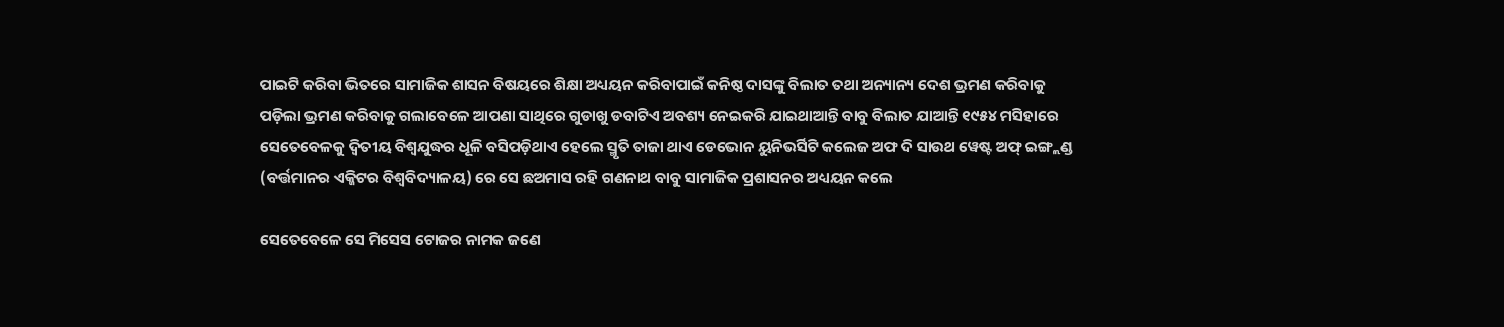ପାଇଟି କରିବା ଭିତରେ ସାମାଜିକ ଶାସନ ବିଷୟରେ ଶିକ୍ଷା ଅଧ୍ୟୟନ କରିବାପାଇଁ କନିଷ୍ଠ ଦାସଙ୍କୁ ବିଲାତ ତଥା ଅନ୍ୟାନ୍ୟ ଦେଶ ଭ୍ରମଣ କରିବାକୁ ପଡ଼ିଲା ଭ୍ରମଣ କରିବାକୁ ଗଲାବେଳେ ଆପଣା ସାଥିରେ ଗୁଡାଖୁ ଡବାଟିଏ ଅବଶ୍ୟ ନେଇକରି ଯାଇଥାଆନ୍ତି ବାବୁ ବିଲାତ ଯାଆନ୍ତି ୧୯୫୪ ମସିହାରେ ସେତେବେଳକୁ ଦ୍ୱିତୀୟ ବିଶ୍ୱଯୁଦ୍ଧର ଧୂଳି ବସିପଡ଼ିଥାଏ ହେଲେ ସ୍ମୃତି ତାଜା ଥାଏ ଡେଭୋନ ୟୁନିଭର୍ସିଟି କଲେଜ ଅଫ ଦି ସାଉଥ ୱେଷ୍ଟ ଅଫ୍ ଇଙ୍ଗ୍ଲଣ୍ଡ (ବର୍ତ୍ତମାନର ଏକ୍ଜିଟର ବିଶ୍ୱବିଦ୍ୟାଳୟ) ରେ ସେ ଛଅମାସ ରହି ଗଣନାଥ ବାବୁ ସାମାଜିକ ପ୍ରଶାସନର ଅଧ୍ୟୟନ କଲେ

ସେତେବେଳେ ସେ ମିସେସ ଟୋଜର ନାମକ ଜଣେ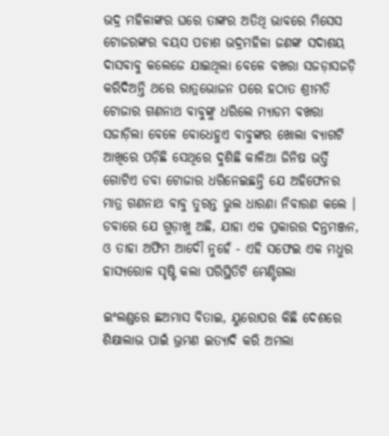ଭଦ୍ର ମହିଳାଙ୍କର ଘରେ ତାଙ୍କର ଅତିଥି ଭାବରେ ମିସେସ ଟୋଜରଙ୍କର ବୟସ ପଚାଶ ଭଦ୍ରମହିଳା ଜଣଙ୍କ ସଦାଶୟ ଦାସବାବୁ କଲେଜେ ଯାଇଥିଲା ବେଳେ ବଖରା ସଜଡ଼ାସଜଡ଼ି କରିଦିଅନ୍ତି ଥରେ ରାତ୍ରଭୋଜନ ପରେ ହଠାତ ଶ୍ରୀମତି ଟୋଜାର ଗଣନାଥ ବାବୁଙ୍କୁ ଧରିଲେ ମ୍ୟାଡମ ବଖରା ସଜାଡ଼ିଲା ବେଳେ ବୋଧେହୁଏ ବାବୁଙ୍କର ଖୋଲା ବ୍ୟାଗଟି ଆଖିରେ ପଡ଼ିଛି ସେଥିରେ ଦୁଶିଛି କାଳିଆ ଜିନିଷ ଭର୍ତ୍ତି ଗୋଟିଏ ଡବା ଟୋଜାର ଧରିନେଇଛନ୍ତି ଯେ ଅହିଫେନର ମାତ୍ର ଗଣନାଥ ବାବୁ ତୁରନ୍ତ ଭୁଲ ଧାରଣା ନିବାରଣ କଲେ । ଡବାରେ ଯେ ଗୁଡ଼ାଖୁ ଅଛି, ଯାହା ଏକ ପ୍ରକାରର ଦନ୍ତମଞ୍ଜନ, ଓ ତାହା ଅଫିମ ଆଦୌ ନୁହେଁ - ଏହି ସଫେଇ ଏକ ମଧୁର ହାସ୍ୟରୋଳ ସୃଷ୍ଟି କଲା ପରିସ୍ଥିତିଟି ମେଣ୍ଟିଗଲା

ଇଂଲଣ୍ଡରେ ଛଅମାସ ବିତାଇ, ୟୁରୋପର କିଛି ଦେଶରେ ଶିକ୍ଷାଲାଭ ପାଇଁ ଭ୍ରମଣ ଇତ୍ୟାଦି କରି ଅମଲା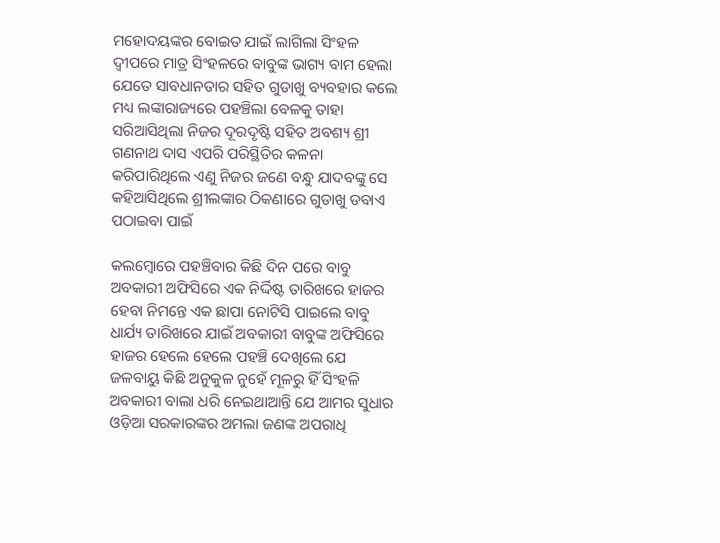ମହୋଦୟଙ୍କର ବୋଇତ ଯାଇଁ ଲାଗିଲା ସିଂହଳ ଦ୍ୱୀପରେ ମାତ୍ର ସିଂହଳରେ ବାବୁଙ୍କ ଭାଗ୍ୟ ବାମ ହେଲା ଯେତେ ସାବଧାନତାର ସହିତ ଗୁଡାଖୁ ବ୍ୟବହାର କଲେ ମଧ୍ୟ ଲଙ୍କାରାଜ୍ୟରେ ପହଞ୍ଚିଲା ବେଳକୁ ତାହା ସରିଆସିଥିଲା ନିଜର ଦୂରଦୃଷ୍ଟି ସହିତ ଅବଶ୍ୟ ଶ୍ରୀ ଗଣନାଥ ଦାସ ଏପରି ପରିସ୍ଥିତିର କଳନା କରିପାରିଥିଲେ ଏଣୁ ନିଜର ଜଣେ ବନ୍ଧୁ ଯାଦବଙ୍କୁ ସେ କହିଆସିଥିଲେ ଶ୍ରୀଲଙ୍କାର ଠିକଣାରେ ଗୁଡାଖୁ ଡବାଏ ପଠାଇବା ପାଇଁ

କଲମ୍ବୋରେ ପହଞ୍ଚିବାର କିଛି ଦିନ ପରେ ବାବୁ ଅବକାରୀ ଅଫିସିରେ ଏକ ନିର୍ଦ୍ଦିଷ୍ଟ ତାରିଖରେ ହାଜର ହେବା ନିମନ୍ତେ ଏକ ଛାପା ନୋଟିସି ପାଇଲେ ବାବୁ ଧାର୍ଯ୍ୟ ତାରିଖରେ ଯାଇଁ ଅବକାରୀ ବାବୁଙ୍କ ଅଫିସିରେ ହାଜର ହେଲେ ହେଲେ ପହଞ୍ଚି ଦେଖିଲେ ଯେ ଜଳବାୟୁ କିଛି ଅନୁକୁଳ ନୁହେଁ ମୂଳରୁ ହିଁ ସିଂହଳି ଅବକାରୀ ବାଲା ଧରି ନେଇଥାଆନ୍ତି ଯେ ଆମର ସୁଧାର ଓଡ଼ିଆ ସରକାରଙ୍କର ଅମଲା ଜଣଙ୍କ ଅପରାଧି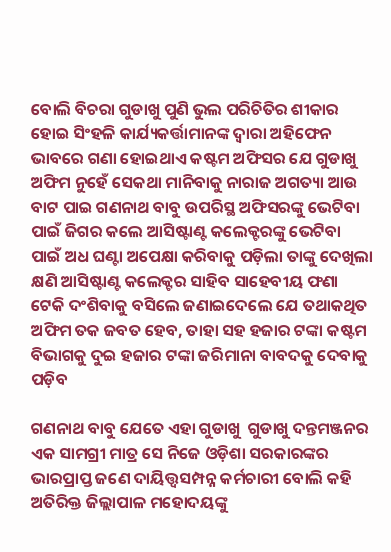ବୋଲି ବିଚରା ଗୁଡାଖୁ ପୁଣି ଭୁଲ ପରିଚିତିର ଶୀକାର ହୋଇ ସିଂହଳି କାର୍ଯ୍ୟକର୍ତ୍ତାମାନଙ୍କ ଦ୍ୱାରା ଅହିଫେନ ଭାବରେ ଗଣା ହୋଇଥାଏ କଷ୍ଟମ ଅଫିସର ଯେ ଗୁଡାଖୁ ଅଫିମ ନୁହେଁ ସେକଥା ମାନିବାକୁ ନାରାଜ ଅଗତ୍ୟା ଆଉ ବାଟ ପାଇ ଗଣନାଥ ବାବୁ ଉପରିସ୍ଥ ଅଫିସରଙ୍କୁ ଭେଟିବା ପାଇଁ ଜିଗର କଲେ ଆସିଷ୍ଟାଣ୍ଟ କଲେକ୍ଟରଙ୍କୁ ଭେଟିବା ପାଇଁ ଅଧ ଘଣ୍ଟା ଅପେକ୍ଷା କରିବାକୁ ପଡ଼ିଲା ତାଙ୍କୁ ଦେଖିଲା କ୍ଷଣି ଆସିଷ୍ଟାଣ୍ଟ କଲେକ୍ଟର ସାହିବ ସାହେବୀୟ ଫଣା ଟେକି ଦଂଶିବାକୁ ବସିଲେ ଜଣାଇଦେଲେ ଯେ ତଥାକଥିତ ଅଫିମ ତକ ଜବତ ହେବ, ତାହା ସହ ହଜାର ଟଙ୍କା କଷ୍ଟମ ବିଭାଗକୁ ଦୁଇ ହଜାର ଟଙ୍କା ଜରିମାନା ବାବଦକୁ ଦେବାକୁ ପଡ଼ିବ

ଗଣନାଥ ବାବୁ ଯେତେ ଏହା ଗୁଡାଖୁ  ଗୁଡାଖୁ ଦନ୍ତମଞ୍ଜନର ଏକ ସାମଗ୍ରୀ ମାତ୍ର ସେ ନିଜେ ଓଡ଼ିଶା ସରକାରଙ୍କର ଭାରପ୍ରାପ୍ତ ଜଣେ ଦାୟିତ୍ତ୍ୱସମ୍ପନ୍ନ କର୍ମଚାରୀ ବୋଲି କହି ଅତିରିକ୍ତ ଜିଲ୍ଲାପାଳ ମହୋଦୟଙ୍କୁ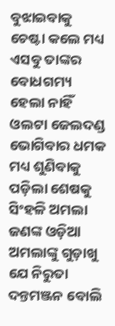ବୁଝାଇବାକୁ ଚେଷ୍ଟା କଲେ ମଧ୍ୟ ଏସବୁ ତାଙ୍କର ବୋଧଗମ୍ୟ ହେଲା ନାହିଁ ଓଲଟା ଜେଲଦଣ୍ଡ ଭୋଗିବାର ଧମକ ମଧ୍ୟ ଶୁଣିବାକୁ ପଡ଼ିଲା ଶେଷକୁ ସିଂହଳି ଅମଲା ଜଣଙ୍କ ଓଡ଼ିଆ ଅମଲାଙ୍କୁ ଗୁଡ଼ାଖୁ ଯେ ନିରୁତା ଦନ୍ତମଞ୍ଜନ ବୋଲି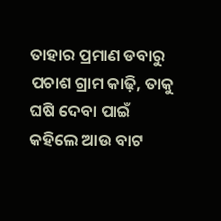ତାହାର ପ୍ରମାଣ ଡବାରୁ ପଚାଶ ଗ୍ରାମ କାଢ଼ି, ତାକୁ ଘଷି ଦେବା ପାଇଁ କହିଲେ ଆଉ ବାଟ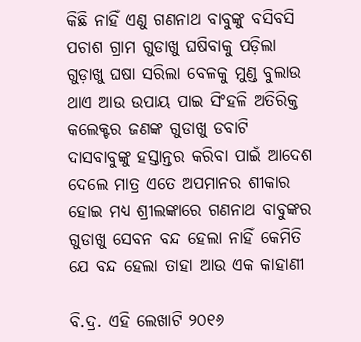କିଛି ନାହିଁ ଏଣୁ ଗଣନାଥ ବାବୁଙ୍କୁ ବସିବସି ପଚାଶ ଗ୍ରାମ ଗୁଡାଖୁ ଘଷିବାକୁ ପଡ଼ିଲା ଗୁଡ଼ାଖୁ ଘଷା ସରିଲା ବେଳକୁ ମୁଣ୍ଡ ବୁଲାଉ ଥାଏ ଆଉ ଉପାୟ ପାଇ ସିଂହଳି ଅତିରିକ୍ତ କଲେକ୍ଟର ଜଣଙ୍କ ଗୁଡାଖୁ ଡବାଟି ଦାସବାବୁଙ୍କୁ ହସ୍ତାନ୍ତର କରିବା ପାଇଁ ଆଦେଶ ଦେଲେ ମାତ୍ର ଏତେ ଅପମାନର ଶୀକାର ହୋଇ ମଧ୍ୟ ଶ୍ରୀଲଙ୍କାରେ ଗଣନାଥ ବାବୁଙ୍କର ଗୁଡାଖୁ ସେବନ ବନ୍ଦ ହେଲା ନାହିଁ କେମିତି ଯେ ବନ୍ଦ ହେଲା ତାହା ଆଉ ଏକ କାହାଣୀ

ବି.ଦ୍ର. ଏହି ଲେଖାଟି ୨୦୧୬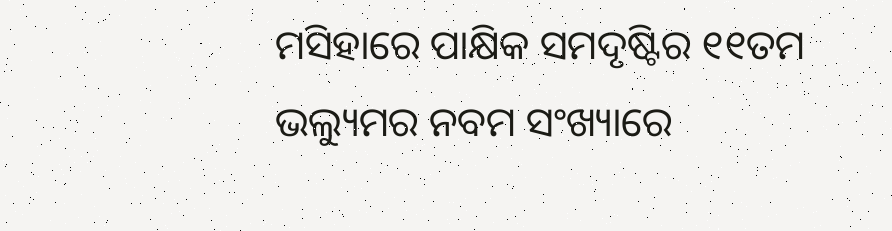ମସିହାରେ ପାକ୍ଷିକ ସମଦୃଷ୍ଟିର ୧୧ତମ ଭଲ୍ୟୁମର ନବମ ସ‌ଂଖ୍ୟାରେ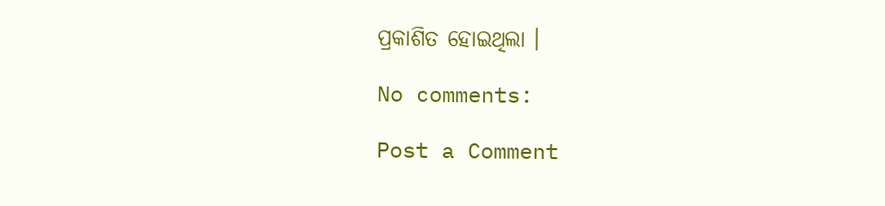ପ୍ରକାଶିତ ହୋଇଥିଲା ।

No comments:

Post a Comment